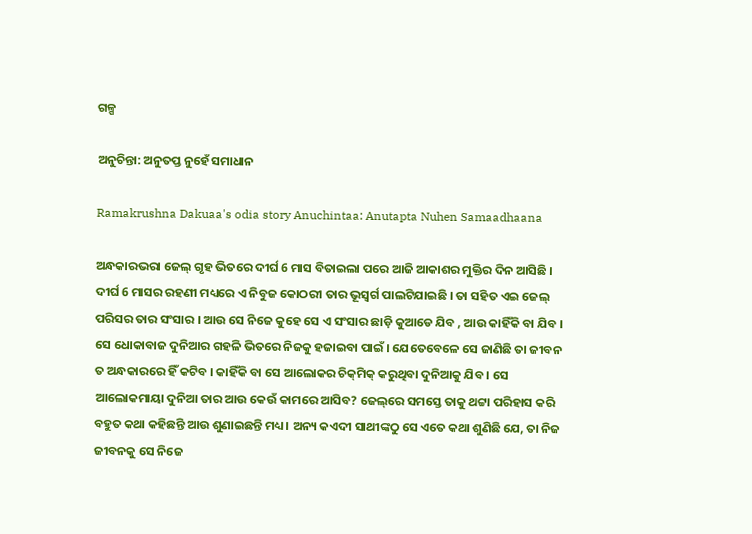ଗଳ୍ପ

ଅନୁଚିନ୍ତା: ଅନୁତପ୍ତ ନୁହେଁ ସମାଧାନ

Ramakrushna Dakuaa's odia story Anuchintaa: Anutapta Nuhen Samaadhaana

ଅନ୍ଧକାରଭରା ଜେଲ୍ ଗୃହ ଭିତରେ ଦୀର୍ଘ 6 ମାସ ବିତାଇଲା ପରେ ଆଜି ଆକାଶର ମୁକ୍ତିର ଦିନ ଆସିଛି । ଦୀର୍ଘ 6 ମାସର ରହଣୀ ମଧ୍ୟରେ ଏ ନିବୁଜ କୋଠରୀ ତାର ଭୂସ୍ଵର୍ଗ ପାଲଟିଯାଇଛି । ତା ସହିତ ଏଇ ଜେଲ୍ ପରିସର ତାର ସଂସାର । ଆଉ ସେ ନିଜେ କୁହେ ସେ ଏ ସଂସାର ଛାଡ଼ି କୁଆଡେ ଯିବ , ଆଉ କାହିଁକି ବା ଯିବ । ସେ ଧୋକାବାଜ ଦୁନିଆର ଗହଳି ଭିତରେ ନିଜକୁ ହଜାଇବା ପାଇଁ । ଯେତେବେଳେ ସେ ଜାଣିଛି ତା ଜୀବନ ତ ଅନ୍ଧକାରରେ ହିଁ କଟିବ । କାହିଁକି ବା ସେ ଆଲୋକର ଚିକ୍‌ମିକ୍ କରୁଥିବା ଦୁନିଆକୁ ଯିବ । ସେ ଆଲୋକମାୟା ଦୁନିଆ ତାର ଆଉ କେଉଁ କାମରେ ଆସିବ? ଜେଲ୍‌ରେ ସମସ୍ତେ ତାକୁ ଥଟ୍ଟା ପରିହାସ କରି ବହୁତ କଥା କହିଛନ୍ତି ଆଉ ଶୁଣାଇଛନ୍ତି ମଧ୍ୟ । ଅନ୍ୟ କଏଦୀ ସାଥୀଙ୍କଠୁ ସେ ଏତେ କଥା ଶୁଣିଛି ଯେ, ତା ନିଜ ଜୀବନକୁ ସେ ନିଜେ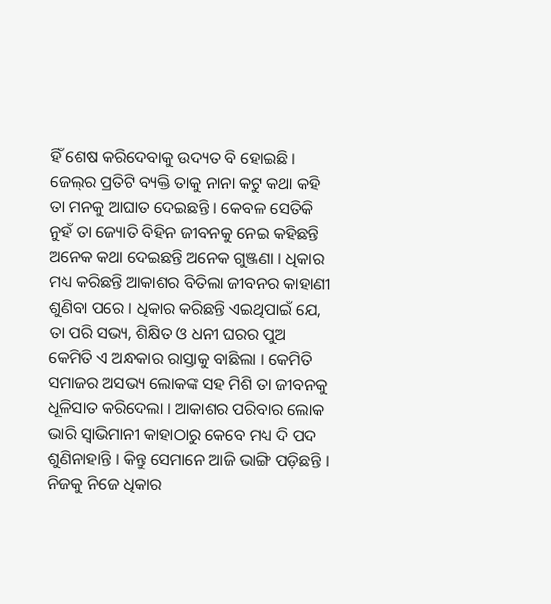ହିଁ ଶେଷ କରିଦେବାକୁ ଉଦ୍ୟତ ବି ହୋଇଛି । ଜେଲ୍‌ର ପ୍ରତିଟି ବ୍ୟକ୍ତି ତାକୁ ନାନା କଟୁ କଥା କହି ତା ମନକୁ ଆଘାତ ଦେଇଛନ୍ତି । କେବଳ ସେତିକି ନୁହଁ ତା ଜ୍ୟୋତି ବିହିନ ଜୀବନକୁ ନେଇ କହିଛନ୍ତି ଅନେକ କଥା ଦେଇଛନ୍ତି ଅନେକ ଗୁଞ୍ଜଣା । ଧିକାର ମଧ୍ୟ କରିଛନ୍ତି ଆକାଶର ବିତିଲା ଜୀବନର କାହାଣୀ ଶୁଣିବା ପରେ । ଧିକାର କରିଛନ୍ତି ଏଇଥିପାଇଁ ଯେ, ତା ପରି ସଭ୍ୟ, ଶିକ୍ଷିତ ଓ ଧନୀ ଘରର ପୁଅ କେମିତି ଏ ଅନ୍ଧକାର ରାସ୍ତାକୁ ବାଛିଲା । କେମିତି ସମାଜର ଅସଭ୍ୟ ଲୋକଙ୍କ ସହ ମିଶି ତା ଜୀବନକୁ ଧୂଳିସାତ କରିଦେଲା । ଆକାଶର ପରିବାର ଲୋକ ଭାରି ସ୍ୱାଭିମାନୀ କାହାଠାରୁ କେବେ ମଧ୍ୟ ଦି ପଦ ଶୁଣିନାହାନ୍ତି । କିନ୍ତୁ ସେମାନେ ଆଜି ଭାଙ୍ଗି ପଡ଼ିଛନ୍ତି । ନିଜକୁ ନିଜେ ଧିକାର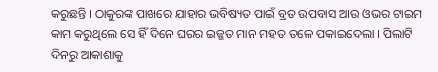କରୁଛନ୍ତି । ଠାକୁରଙ୍କ ପାଖରେ ଯାହାର ଭବିଷ୍ୟତ ପାଇଁ ବ୍ରତ ଉପବାସ ଆଉ ଓଭର ଟାଇମ କାମ କରୁଥିଲେ ସେ ହିଁ ଦିନେ ଘରର ଇଜ୍ଜତ ମାନ ମହତ ତଳେ ପକାଇଦେଲା । ପିଲାଟି ଦିନରୁ ଆକାଶାକୁ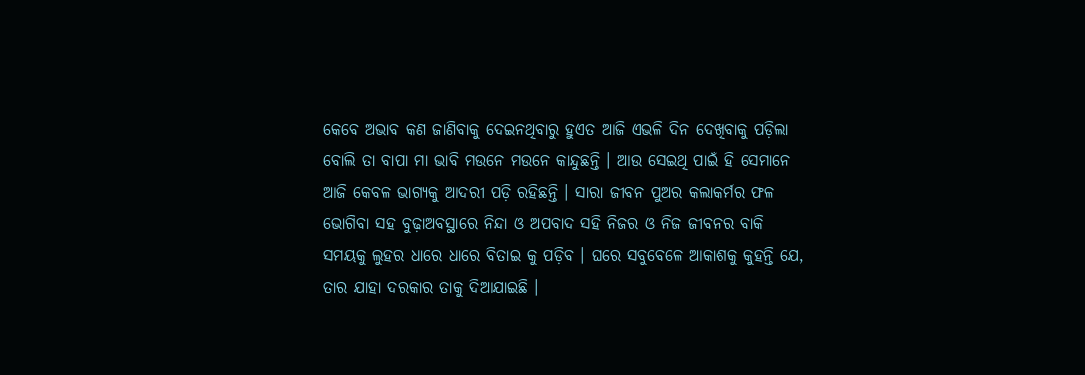କେବେ ଅଭାବ କଣ ଜାଣିବାକୁ ଦେଇନଥିବାରୁ ହୁଏତ ଆଜି ଏଭଳି ଦିନ ଦେଖିବାକୁ ପଡ଼ିଲା ବୋଲି ତା ବାପା ମା ଭାବି ମଉନେ ମଉନେ କାନ୍ଦୁଛନ୍ତି । ଆଉ ସେଇଥି ପାଇଁ ହି ସେମାନେ ଆଜି କେବଳ ଭାଗ୍ୟକୁ ଆଦରୀ ପଡ଼ି ରହିଛନ୍ତି । ସାରା ଜୀବନ ପୁଅର କଲାକର୍ମର ଫଳ ଭୋଗିବା ସହ ବୁଢ଼ାଅବସ୍ଥାରେ ନିନ୍ଦା ଓ ଅପବାଦ ସହି ନିଜର ଓ ନିଜ ଜୀବନର ବାକି ସମୟକୁ ଲୁହର ଧାରେ ଧାରେ ବିତାଇ କୁ ପଡ଼ିବ । ଘରେ ସବୁବେଳେ ଆକାଶକୁ କୁହନ୍ତି ଯେ, ତାର ଯାହା ଦରକାର ତାକୁ ଦିଆଯାଇଛି ।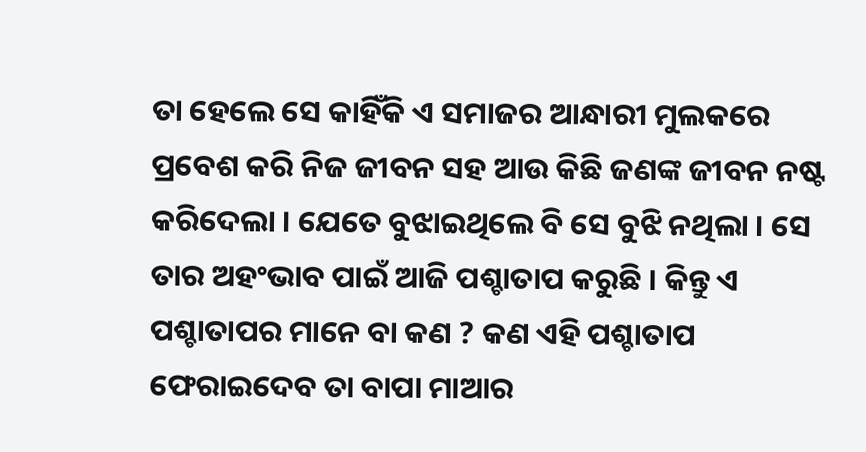ତା ହେଲେ ସେ କାହିଁକି ଏ ସମାଜର ଆନ୍ଧାରୀ ମୁଲକରେ ପ୍ରବେଶ କରି ନିଜ ଜୀବନ ସହ ଆଉ କିଛି ଜଣଙ୍କ ଜୀବନ ନଷ୍ଟ କରିଦେଲା । ଯେତେ ବୁଝାଇଥିଲେ ବି ସେ ବୁଝି ନଥିଲା । ସେ ତାର ଅହଂଭାବ ପାଇଁ ଆଜି ପଶ୍ଚାତାପ କରୁଛି । କିନ୍ତୁ ଏ ପଶ୍ଚାତାପର ମାନେ ବା କଣ ? କଣ ଏହି ପଶ୍ଚାତାପ ଫେରାଇଦେବ ତା ବାପା ମାଆର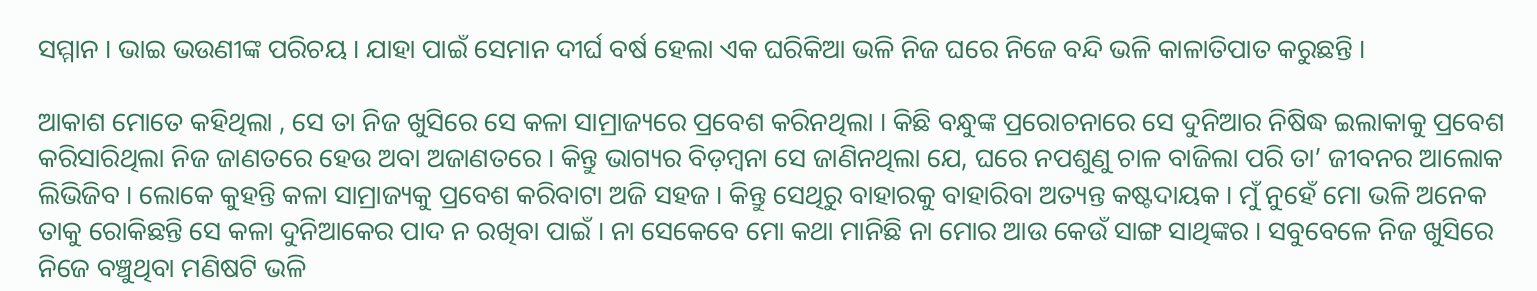ସମ୍ମାନ । ଭାଇ ଭଉଣୀଙ୍କ ପରିଚୟ । ଯାହା ପାଇଁ ସେମାନ ଦୀର୍ଘ ବର୍ଷ ହେଲା ଏକ ଘରିକିଆ ଭଳି ନିଜ ଘରେ ନିଜେ ବନ୍ଦି ଭଳି କାଳାତିପାତ କରୁଛନ୍ତି ।

ଆକାଶ ମୋତେ କହିଥିଲା , ସେ ତା ନିଜ ଖୁସିରେ ସେ କଳା ସାମ୍ରାଜ୍ୟରେ ପ୍ରବେଶ କରିନଥିଲା । କିଛି ବନ୍ଧୁଙ୍କ ପ୍ରରୋଚନାରେ ସେ ଦୁନିଆର ନିଷିଦ୍ଧ ଇଲାକାକୁ ପ୍ରବେଶ କରିସାରିଥିଲା ନିଜ ଜାଣତରେ ହେଉ ଅବା ଅଜାଣତରେ । କିନ୍ତୁ ଭାଗ୍ୟର ବିଡ଼ମ୍ବନା ସେ ଜାଣିନଥିଲା ଯେ, ଘରେ ନପଶୁଣୁ ଚାଳ ବାଜିଲା ପରି ତା’ ଜୀବନର ଆଲୋକ ଲିଭିଜିବ । ଲୋକେ କୁହନ୍ତି କଳା ସାମ୍ରାଜ୍ୟକୁ ପ୍ରବେଶ କରିବାଟା ଅଜି ସହଜ । କିନ୍ତୁ ସେଥିରୁ ବାହାରକୁ ବାହାରିବା ଅତ୍ୟନ୍ତ କଷ୍ଟଦାୟକ । ମୁଁ ନୁହେଁ ମୋ ଭଳି ଅନେକ ତାକୁ ରୋକିଛନ୍ତି ସେ କଳା ଦୁନିଆକେର ପାଦ ନ ରଖିବା ପାଇଁ । ନା ସେକେବେ ମୋ କଥା ମାନିଛି ନା ମୋର ଆଉ କେଉଁ ସାଙ୍ଗ ସାଥିଙ୍କର । ସବୁବେଳେ ନିଜ ଖୁସିରେ ନିଜେ ବଞ୍ଚୁଥିବା ମଣିଷଟି ଭଳି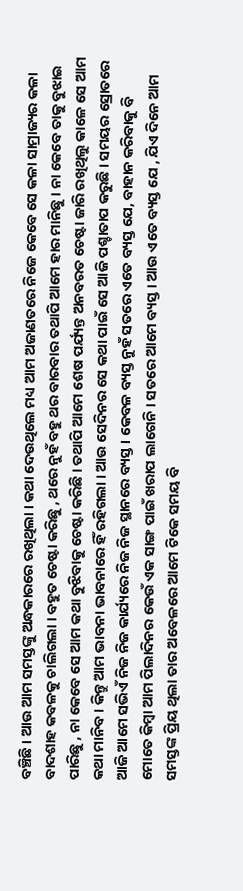ବଞ୍ଚିଛି । ଆଉ ଆମ ସମସ୍ତଙ୍କୁ ଅନ୍ଧକାରରେ ରଖିଥିଲା । କଥା ଦେଉଥିଲେ ମଧ୍ୟ ଆମ ଅଜାଣତରେ ନିଜେ କେବେ ସେ କଳା ସାମ୍ରାଜ୍ୟର କଳା ବାଦଶାହ କବଳକୁ ଚାଲିଗଲା । ବହୁତ ଚେଷ୍ଟା କରିଛୁ , ଥରେ ନୁହଁ ବହୁ ଥର ବାରବାର ତଥାପି ଆମେ ହାର ମାନିଛୁ । ନା କେବେ ତାକୁ ବୁଝାଇ ପାରିଛୁ , ନା କେବେ ସେ ଆମ କଥା ବୁଝିବାକୁ ଚେଷ୍ଟା କରିଛି । ତଥାପି ଆମେ ଶେଷ ପର୍ଯ୍ୟନ୍ତ ଅନବରତ ଚେଷ୍ଟା ଜାରି ରଖିଥିଲୁ କାଳେ ସେ ଆମ କଥା ମାନିବ । କିନ୍ତୁ ଆମ ଭାବନା ଭାବନାରେ ହିଁ ରହିଗଲା । ଆଉ ସେଦିନର ସେ କଥା ପାଇଁ ସେ ଆଜି ପଶ୍ଚାତାପ କରୁଛି । ସମୟର ସ୍ରୋତରେ ଆଜି ଆମେ ସଭିଏଁ ନିଜ ନିଜ କାର୍ଯ୍ୟରେ ନିଜ ନିଜ ସ୍ଥାନରେ ବ୍ୟସ୍ତ । କେବଳ ବ୍ୟସ୍ତ ନୁହଁ ସତରେ ଏତେ ବ୍ୟସ୍ତ ଯେ, ବାହାନ କରିବାକୁ ବି ମୋତେ କିମ୍ବା ଆମ ପିଲାଦିନର କେଉଁ ଏକ ସାଙ୍ଗ ପାଇଁ ଖରାପ ଲାଗେନି । ସତରେ ଆମେ ବ୍ୟସ୍ତ । ଆଉ ଏତେ ବ୍ୟସ୍ତ ଯେ , ଯିଏ ଦିନେ ଆମ ସମସ୍ତଙ୍କ ପ୍ରିୟ ଥିଲା ତାର ଅବେଳରେ ଆମେ ଟିକେ ସମୟ ବି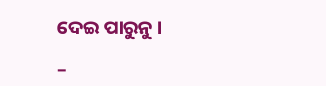ଦେଇ ପାରୁନୁ ।

–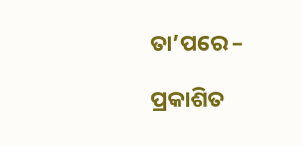ତା’ପରେ –

ପ୍ରକାଶିତ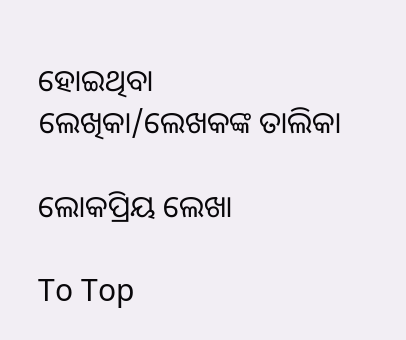ହୋଇଥିବା ଲେଖିକା/ଲେଖକଙ୍କ ତାଲିକା

ଲୋକପ୍ରିୟ ଲେଖା

To Top